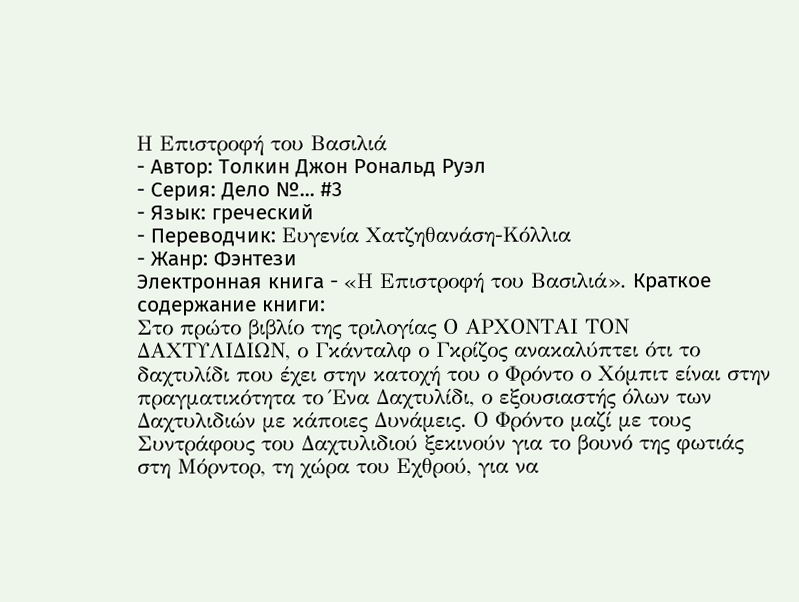Η Επιστροφή του Βασιλιά
- Автор: Толкин Джон Рональд Руэл
- Серия: Дело №... #3
- Язык: греческий
- Переводчик: Ευγενία Χατζηθανάση-Κόλλια
- Жанр: Фэнтези
Электронная книга - «Η Επιστροφή του Βασιλιά». Краткое содержание книги:
Στο πρώτο βιβλίο της τριλογίας Ο ΑΡΧΟΝΤΑΙ ΤΟΝ ΔΑΧΤΥΛΙΔΙΩΝ, ο Γκάνταλφ ο Γκρίζος ανακαλύπτει ότι το δαχτυλίδι που έχει στην κατοχή του ο Φρόντο ο Χόμπιτ είναι στην πραγματικότητα το Ένα Δαχτυλίδι, ο εξουσιαστής όλων των Δαχτυλιδιών με κάποιες Δυνάμεις. Ο Φρόντο μαζί με τους Συντράφους του Δαχτυλιδιού ξεκινούν για το βουνό της φωτιάς στη Μόρντορ, τη χώρα του Εχθρού, για να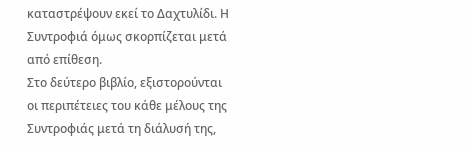καταστρέψουν εκεί το Δαχτυλίδι. Η Συντροφιά όμως σκορπίζεται μετά από επίθεση.
Στο δεύτερο βιβλίο, εξιστορούνται οι περιπέτειες του κάθε μέλους της Συντροφιάς μετά τη διάλυσή της,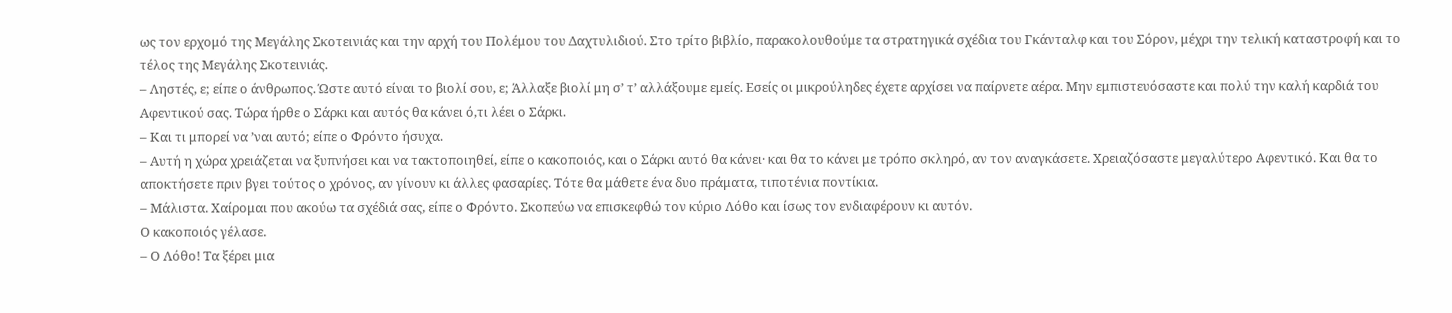ως τον ερχομό της Μεγάλης Σκοτεινιάς και την αρχή του Πολέμου του Δαχτυλιδιού. Στο τρίτο βιβλίο, παρακολουθούμε τα στρατηγικά σχέδια του Γκάνταλφ και του Σόρον, μέχρι την τελική καταστροφή και το τέλος της Μεγάλης Σκοτεινιάς.
– Ληστές, ε; είπε ο άνθρωπος. Ώστε αυτό είναι το βιολί σου, ε; Άλλαξε βιολί μη σ’ τ’ αλλάξουμε εμείς. Εσείς οι μικρούληδες έχετε αρχίσει να παίρνετε αέρα. Μην εμπιστευόσαστε και πολύ την καλή καρδιά του Αφεντικού σας. Τώρα ήρθε ο Σάρκι και αυτός θα κάνει ό,τι λέει ο Σάρκι.
– Και τι μπορεί να ’ναι αυτό; είπε ο Φρόντο ήσυχα.
– Αυτή η χώρα χρειάζεται να ξυπνήσει και να τακτοποιηθεί, είπε ο κακοποιός, και ο Σάρκι αυτό θα κάνει· και θα το κάνει με τρόπο σκληρό, αν τον αναγκάσετε. Χρειαζόσαστε μεγαλύτερο Αφεντικό. Και θα το αποκτήσετε πριν βγει τούτος ο χρόνος, αν γίνουν κι άλλες φασαρίες. Τότε θα μάθετε ένα δυο πράματα, τιποτένια ποντίκια.
– Μάλιστα. Χαίρομαι που ακούω τα σχέδιά σας, είπε ο Φρόντο. Σκοπεύω να επισκεφθώ τον κύριο Λόθο και ίσως τον ενδιαφέρουν κι αυτόν.
Ο κακοποιός γέλασε.
– Ο Λόθο! Τα ξέρει μια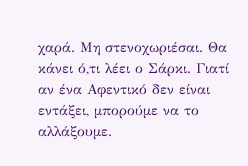χαρά. Μη στενοχωριέσαι. Θα κάνει ό,τι λέει ο Σάρκι. Γιατί αν ένα Αφεντικό δεν είναι εντάξει, μπορούμε να το αλλάξουμε.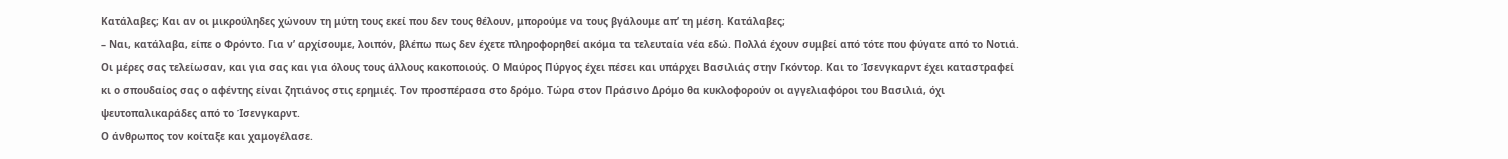Κατάλαβες; Και αν οι μικρούληδες χώνουν τη μύτη τους εκεί που δεν τους θέλουν, μπορούμε να τους βγάλουμε απ’ τη μέση. Κατάλαβες;
– Ναι, κατάλαβα, είπε ο Φρόντο. Για ν’ αρχίσουμε, λοιπόν, βλέπω πως δεν έχετε πληροφορηθεί ακόμα τα τελευταία νέα εδώ. Πολλά έχουν συμβεί από τότε που φύγατε από το Νοτιά. Οι μέρες σας τελείωσαν, και για σας και για όλους τους άλλους κακοποιούς. Ο Μαύρος Πύργος έχει πέσει και υπάρχει Βασιλιάς στην Γκόντορ. Και το Ίσενγκαρντ έχει καταστραφεί κι ο σπουδαίος σας ο αφέντης είναι ζητιάνος στις ερημιές. Τον προσπέρασα στο δρόμο. Τώρα στον Πράσινο Δρόμο θα κυκλοφορούν οι αγγελιαφόροι του Βασιλιά, όχι ψευτοπαλικαράδες από το Ίσενγκαρντ.
Ο άνθρωπος τον κοίταξε και χαμογέλασε.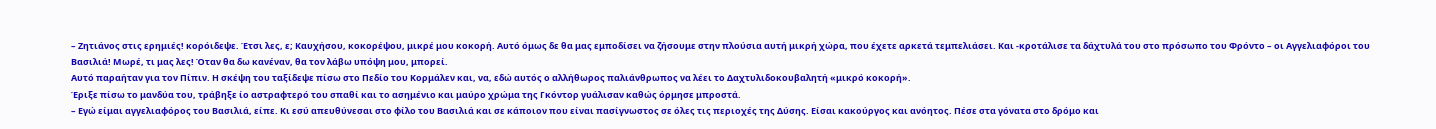– Ζητιάνος στις ερημιές! κορόιδεψε. Έτσι λες, ε; Καυχήσου, κοκορέψου, μικρέ μου κοκορή. Αυτό όμως δε θα μας εμποδίσει να ζήσουμε στην πλούσια αυτή μικρή χώρα, που έχετε αρκετά τεμπελιάσει. Και -κροτάλισε τα δάχτυλά του στο πρόσωπο του Φρόντο – οι Αγγελιαφόροι του Βασιλιά! Μωρέ, τι μας λες! Όταν θα δω κανέναν, θα τον λάβω υπόψη μου, μπορεί.
Αυτό παραήταν για τον Πίπιν. Η σκέψη του ταξίδεψε πίσω στο Πεδίο του Κορμάλεν και, να, εδώ αυτός ο αλλήθωρος παλιάνθρωπος να λέει το Δαχτυλιδοκουβαλητή «μικρό κοκορή».
Έριξε πίσω το μανδύα του, τράβηξε ίο αστραφτερό του σπαθί και το ασημένιο και μαύρο χρώμα της Γκόντορ γυάλισαν καθώς όρμησε μπροστά.
– Εγώ είμαι αγγελιαφόρος του Βασιλιά, είπε. Κι εσύ απευθύνεσαι στο φίλο του Βασιλιά και σε κάποιον που είναι πασίγνωστος σε όλες τις περιοχές της Δύσης. Είσαι κακούργος και ανόητος. Πέσε στα γόνατα στο δρόμο και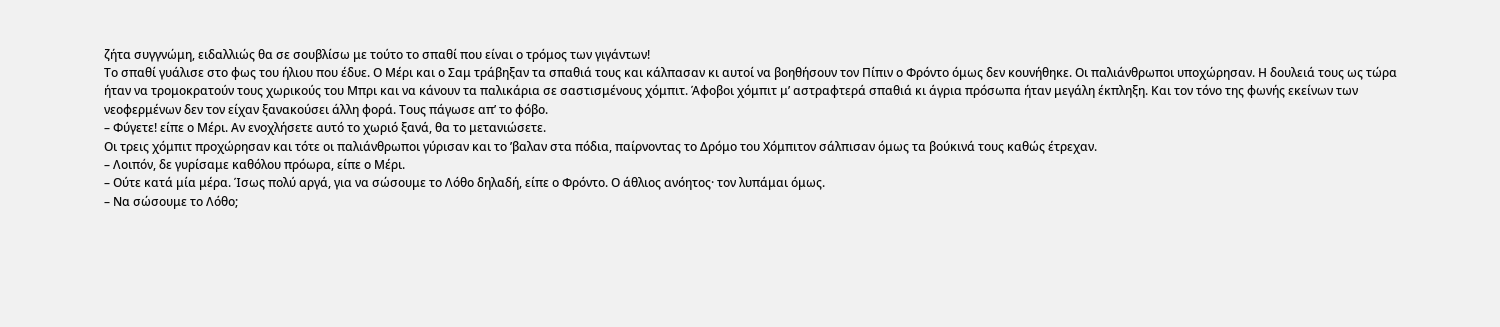ζήτα συγγνώμη, ειδαλλιώς θα σε σουβλίσω με τούτο το σπαθί που είναι ο τρόμος των γιγάντων!
Το σπαθί γυάλισε στο φως του ήλιου που έδυε. Ο Μέρι και ο Σαμ τράβηξαν τα σπαθιά τους και κάλπασαν κι αυτοί να βοηθήσουν τον Πίπιν ο Φρόντο όμως δεν κουνήθηκε. Οι παλιάνθρωποι υποχώρησαν. Η δουλειά τους ως τώρα ήταν να τρομοκρατούν τους χωρικούς του Μπρι και να κάνουν τα παλικάρια σε σαστισμένους χόμπιτ. Άφοβοι χόμπιτ μ’ αστραφτερά σπαθιά κι άγρια πρόσωπα ήταν μεγάλη έκπληξη. Και τον τόνο της φωνής εκείνων των νεοφερμένων δεν τον είχαν ξανακούσει άλλη φορά. Τους πάγωσε απ’ το φόβο.
– Φύγετε! είπε ο Μέρι. Αν ενοχλήσετε αυτό το χωριό ξανά, θα το μετανιώσετε.
Οι τρεις χόμπιτ προχώρησαν και τότε οι παλιάνθρωποι γύρισαν και το ’βαλαν στα πόδια, παίρνοντας το Δρόμο του Χόμπιτον σάλπισαν όμως τα βούκινά τους καθώς έτρεχαν.
– Λοιπόν, δε γυρίσαμε καθόλου πρόωρα, είπε ο Μέρι.
– Ούτε κατά μία μέρα. Ίσως πολύ αργά, για να σώσουμε το Λόθο δηλαδή, είπε ο Φρόντο. Ο άθλιος ανόητος· τον λυπάμαι όμως.
– Να σώσουμε το Λόθο;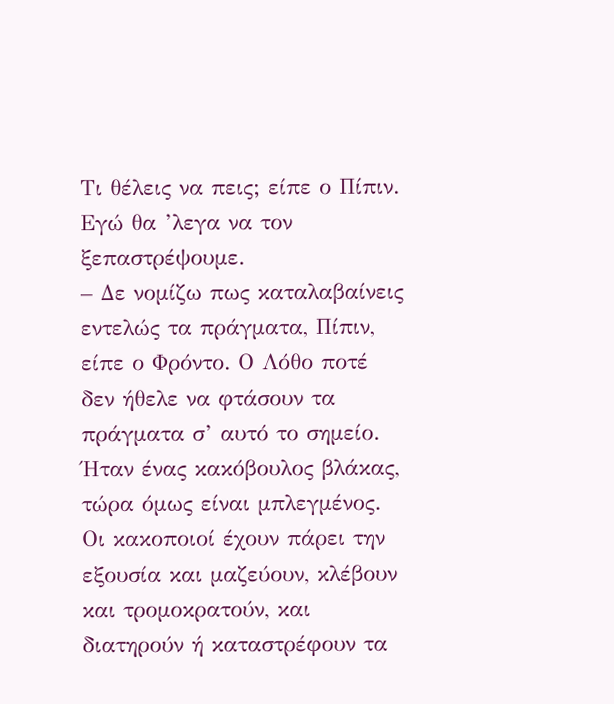Τι θέλεις να πεις; είπε ο Πίπιν. Εγώ θα ’λεγα να τον ξεπαστρέψουμε.
– Δε νομίζω πως καταλαβαίνεις εντελώς τα πράγματα, Πίπιν, είπε ο Φρόντο. Ο Λόθο ποτέ δεν ήθελε να φτάσουν τα πράγματα σ’ αυτό το σημείο. Ήταν ένας κακόβουλος βλάκας, τώρα όμως είναι μπλεγμένος. Οι κακοποιοί έχουν πάρει την εξουσία και μαζεύουν, κλέβουν και τρομοκρατούν, και διατηρούν ή καταστρέφουν τα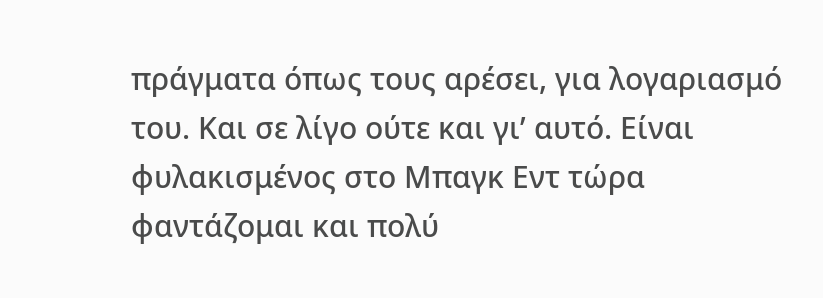πράγματα όπως τους αρέσει, για λογαριασμό του. Και σε λίγο ούτε και γι’ αυτό. Είναι φυλακισμένος στο Μπαγκ Εντ τώρα φαντάζομαι και πολύ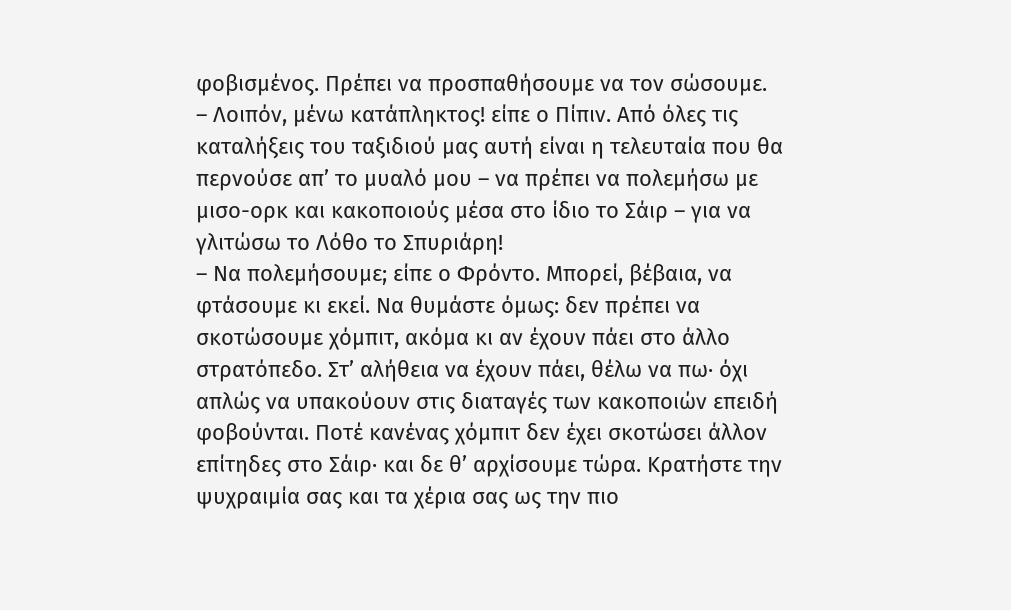φοβισμένος. Πρέπει να προσπαθήσουμε να τον σώσουμε.
– Λοιπόν, μένω κατάπληκτος! είπε ο Πίπιν. Από όλες τις καταλήξεις του ταξιδιού μας αυτή είναι η τελευταία που θα περνούσε απ’ το μυαλό μου – να πρέπει να πολεμήσω με μισο-ορκ και κακοποιούς μέσα στο ίδιο το Σάιρ – για να γλιτώσω το Λόθο το Σπυριάρη!
– Να πολεμήσουμε; είπε ο Φρόντο. Μπορεί, βέβαια, να φτάσουμε κι εκεί. Να θυμάστε όμως: δεν πρέπει να σκοτώσουμε χόμπιτ, ακόμα κι αν έχουν πάει στο άλλο στρατόπεδο. Στ’ αλήθεια να έχουν πάει, θέλω να πω· όχι απλώς να υπακούουν στις διαταγές των κακοποιών επειδή φοβούνται. Ποτέ κανένας χόμπιτ δεν έχει σκοτώσει άλλον επίτηδες στο Σάιρ· και δε θ’ αρχίσουμε τώρα. Κρατήστε την ψυχραιμία σας και τα χέρια σας ως την πιο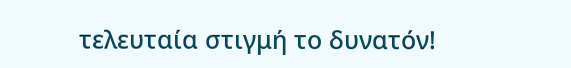τελευταία στιγμή το δυνατόν!